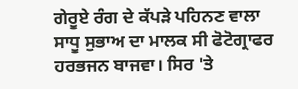ਗੇਰੂਏ ਰੰਗ ਦੇ ਕੱਪੜੇ ਪਹਿਨਣ ਵਾਲਾ ਸਾਧੂ ਸੁਭਾਅ ਦਾ ਮਾਲਕ ਸੀ ਫੋਟੋਗ੍ਰਾਫਰ ਹਰਭਜਨ ਬਾਜਵਾ। ਸਿਰ 'ਤੇ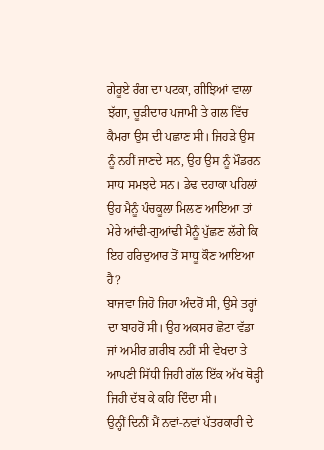ਗੇਰੂਏ ਰੰਗ ਦਾ ਪਟਕਾ, ਗੀਝਿਆਂ ਵਾਲਾ ਝੱਗਾ, ਚੂੜੀਦਾਰ ਪਜਾਮੀ ਤੇ ਗਲ ਵਿੱਚ ਕੈਮਰਾ ਉਸ ਦੀ ਪਛਾਣ ਸੀ। ਜਿਹੜੇ ਉਸ ਨੂੰ ਨਹੀਂ ਜਾਣਦੇ ਸਨ, ਉਹ ਉਸ ਨੂੰ ਮੌਡਰਨ ਸਾਧ ਸਮਝਦੇ ਸਨ। ਡੇਢ ਦਹਾਕਾ ਪਹਿਲਾਂ ਉਹ ਮੈਨੂੰ ਪੰਚਕੂਲਾ ਮਿਲਣ ਆਇਆ ਤਾਂ ਮੇਰੇ ਆਂਢੀ-ਗੁਆਂਢੀ ਮੈਨੂੰ ਪੁੱਛਣ ਲੱਗੇ ਕਿ ਇਹ ਹਰਿਦੁਆਰ ਤੋਂ ਸਾਧੂ ਕੌਣ ਆਇਆ ਹੈ?
ਬਾਜਵਾ ਜਿਹੋ ਜਿਹਾ ਅੰਦਰੋਂ ਸੀ, ਉਸੇ ਤਰ੍ਹਾਂ ਦਾ ਬਾਹਰੋਂ ਸੀ। ਉਹ ਅਕਸਰ ਛੋਟਾ ਵੱਡਾ ਜਾਂ ਅਮੀਰ ਗ਼ਰੀਬ ਨਹੀਂ ਸੀ ਵੇਖਦਾ ਤੇ ਆਪਣੀ ਸਿੱਧੀ ਜਿਹੀ ਗੱਲ ਇੱਕ ਅੱਖ ਥੋੜ੍ਹੀ ਜਿਹੀ ਦੱਬ ਕੇ ਕਹਿ ਦਿੰਦਾ ਸੀ।
ਉਨ੍ਹੀਂ ਦਿਨੀਂ ਮੈਂ ਨਵਾਂ-ਨਵਾਂ ਪੱਤਰਕਾਰੀ ਦੇ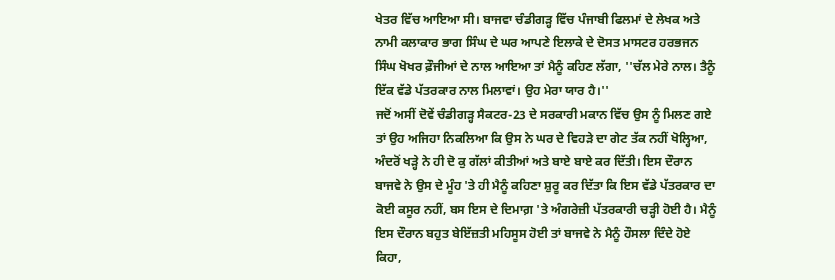ਖੇਤਰ ਵਿੱਚ ਆਇਆ ਸੀ। ਬਾਜਵਾ ਚੰਡੀਗੜ੍ਹ ਵਿੱਚ ਪੰਜਾਬੀ ਫਿਲਮਾਂ ਦੇ ਲੇਖਕ ਅਤੇ ਨਾਮੀ ਕਲਾਕਾਰ ਭਾਗ ਸਿੰਘ ਦੇ ਘਰ ਆਪਣੇ ਇਲਾਕੇ ਦੇ ਦੋਸਤ ਮਾਸਟਰ ਹਰਭਜਨ ਸਿੰਘ ਖੋਖਰ ਫ਼ੌਜੀਆਂ ਦੇ ਨਾਲ ਆਇਆ ਤਾਂ ਮੈਨੂੰ ਕਹਿਣ ਲੱਗਾ, ''ਚੱਲ ਮੇਰੇ ਨਾਲ। ਤੈਨੂੰ ਇੱਕ ਵੱਡੇ ਪੱਤਰਕਾਰ ਨਾਲ ਮਿਲਾਵਾਂ। ਉਹ ਮੇਰਾ ਯਾਰ ਹੈ।''
ਜਦੋਂ ਅਸੀਂ ਦੋਵੇਂ ਚੰਡੀਗੜ੍ਹ ਸੈਕਟਰ-23 ਦੇ ਸਰਕਾਰੀ ਮਕਾਨ ਵਿੱਚ ਉਸ ਨੂੰ ਮਿਲਣ ਗਏ ਤਾਂ ਉਹ ਅਜਿਹਾ ਨਿਕਲਿਆ ਕਿ ਉਸ ਨੇ ਘਰ ਦੇ ਵਿਹੜੇ ਦਾ ਗੇਟ ਤੱਕ ਨਹੀਂ ਖੋਲ੍ਹਿਆ, ਅੰਦਰੋਂ ਖੜ੍ਹੇ ਨੇ ਹੀ ਦੋ ਕੁ ਗੱਲਾਂ ਕੀਤੀਆਂ ਅਤੇ ਬਾਏ ਬਾਏ ਕਰ ਦਿੱਤੀ। ਇਸ ਦੌਰਾਨ ਬਾਜਵੇ ਨੇ ਉਸ ਦੇ ਮੂੰਹ 'ਤੇ ਹੀ ਮੈਨੂੰ ਕਹਿਣਾ ਸ਼ੁਰੂ ਕਰ ਦਿੱਤਾ ਕਿ ਇਸ ਵੱਡੇ ਪੱਤਰਕਾਰ ਦਾ ਕੋਈ ਕਸੂਰ ਨਹੀਂ, ਬਸ ਇਸ ਦੇ ਦਿਮਾਗ਼ 'ਤੇ ਅੰਗਰੇਜ਼ੀ ਪੱਤਰਕਾਰੀ ਚੜ੍ਹੀ ਹੋਈ ਹੈ। ਮੈਨੂੰ ਇਸ ਦੌਰਾਨ ਬਹੁਤ ਬੇਇੱਜ਼ਤੀ ਮਹਿਸੂਸ ਹੋਈ ਤਾਂ ਬਾਜਵੇ ਨੇ ਮੈਨੂੰ ਹੌਸਲਾ ਦਿੰਦੇ ਹੋਏ ਕਿਹਾ,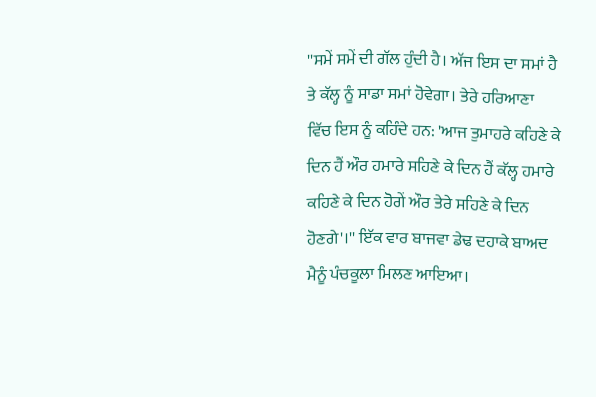''ਸਮੇਂ ਸਮੇਂ ਦੀ ਗੱਲ ਹੁੰਦੀ ਹੈ। ਅੱਜ ਇਸ ਦਾ ਸਮਾਂ ਹੈ ਤੇ ਕੱਲ੍ਹ ਨੂੰ ਸਾਡਾ ਸਮਾਂ ਹੋਵੇਗਾ। ਤੇਰੇ ਹਰਿਆਣਾ ਵਿੱਚ ਇਸ ਨੂੰ ਕਹਿੰਦੇ ਹਨ: 'ਆਜ ਤੁਮਾਹਰੇ ਕਹਿਣੇ ਕੇ ਦਿਨ ਹੈਂ ਔਰ ਹਮਾਰੇ ਸਹਿਣੇ ਕੇ ਦਿਨ ਹੈਂ ਕੱਲ੍ਹ ਹਮਾਰੇ ਕਹਿਣੇ ਕੇ ਦਿਨ ਹੋਗੇਂ ਔਰ ਤੇਰੇ ਸਹਿਣੇ ਕੇ ਦਿਨ ਹੋਣਗੇ'।'' ਇੱਕ ਵਾਰ ਬਾਜਵਾ ਡੇਢ ਦਹਾਕੇ ਬਾਅਦ ਮੈਨੂੰ ਪੰਚਕੂਲਾ ਮਿਲਣ ਆਇਆ।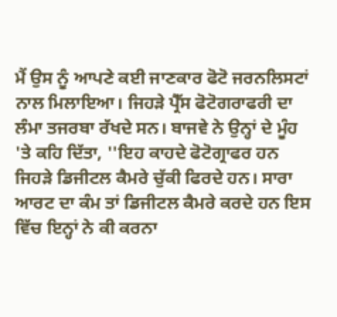ਮੈਂ ਉਸ ਨੂੰ ਆਪਣੇ ਕਈ ਜਾਣਕਾਰ ਫੋਟੋ ਜਰਨਲਿਸਟਾਂ ਨਾਲ ਮਿਲਾਇਆ। ਜਿਹੜੇ ਪ੍ਰੈੱਸ ਫੋਟੋਗਰਾਫਰੀ ਦਾ ਲੰਮਾ ਤਜਰਬਾ ਰੱਖਦੇ ਸਨ। ਬਾਜਵੇ ਨੇ ਉਨ੍ਹਾਂ ਦੇ ਮੂੰਹ 'ਤੇ ਕਹਿ ਦਿੱਤਾ, ''ਇਹ ਕਾਹਦੇ ਫੋਟੋਗ੍ਰਾਫਰ ਹਨ ਜਿਹੜੇ ਡਿਜੀਟਲ ਕੈਮਰੇ ਚੁੱਕੀ ਫਿਰਦੇ ਹਨ। ਸਾਰਾ ਆਰਟ ਦਾ ਕੰਮ ਤਾਂ ਡਿਜੀਟਲ ਕੈਮਰੇ ਕਰਦੇ ਹਨ ਇਸ ਵਿੱਚ ਇਨ੍ਹਾਂ ਨੇ ਕੀ ਕਰਨਾ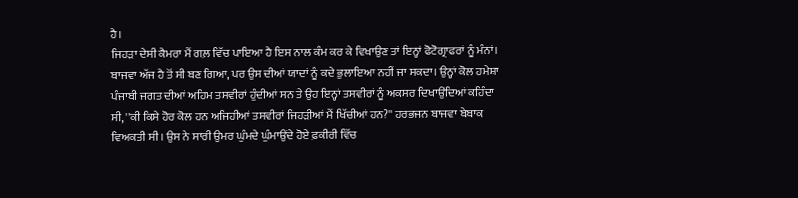ਹੈ।
ਜਿਹੜਾ ਦੇਸੀ ਕੈਮਰਾ ਮੈਂ ਗਲ਼ ਵਿੱਚ ਪਾਇਆ ਹੈ ਇਸ ਨਾਲ ਕੰਮ ਕਰ ਕੇ ਵਿਖਾਉਣ ਤਾਂ ਇਨ੍ਹਾਂ ਫੋਟੋਗ੍ਰਾਫਰਾਂ ਨੂੰ ਮੰਨਾਂ। ਬਾਜਵਾ ਅੱਜ ਹੈ ਤੋਂ ਸੀ ਬਣ ਗਿਆ, ਪਰ ਉਸ ਦੀਆਂ ਯਾਦਾਂ ਨੂੰ ਕਦੇ ਭੁਲਾਇਆ ਨਹੀਂ ਜਾ ਸਕਦਾ। ਉਨ੍ਹਾਂ ਕੋਲ ਹਮੇਸ਼ਾ ਪੰਜਾਬੀ ਜਗਤ ਦੀਆਂ ਅਹਿਮ ਤਸਵੀਰਾਂ ਹੁੰਦੀਆਂ ਸਨ ਤੇ ਉਹ ਇਨ੍ਹਾਂ ਤਸਵੀਰਾਂ ਨੂੰ ਅਕਸਰ ਦਿਖਾਉਂਦਿਆਂ ਕਹਿੰਦਾ ਸੀ, ''ਕੀ ਕਿਸੇ ਹੋਰ ਕੋਲ ਹਨ ਅਜਿਹੀਆਂ ਤਸਵੀਰਾਂ ਜਿਹੜੀਆਂ ਮੈਂ ਖਿੱਚੀਆਂ ਹਨ?'' ਹਰਭਜਨ ਬਾਜਵਾ ਬੇਬਾਕ ਵਿਅਕਤੀ ਸੀ। ਉਸ ਨੇ ਸਾਰੀ ਉਮਰ ਘੁੰਮਦੇ ਘੁੰਮਾਉਂਦੇ ਹੋਏ ਫ਼ਕੀਰੀ ਵਿੱਚ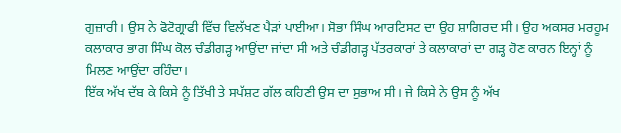ਗੁਜ਼ਾਰੀ। ਉਸ ਨੇ ਫੋਟੋਗ੍ਰਾਫੀ ਵਿੱਚ ਵਿਲੱਖਣ ਪੈੜਾਂ ਪਾਈਆ। ਸੋਭਾ ਸਿੰਘ ਆਰਟਿਸਟ ਦਾ ਉਹ ਸ਼ਾਗਿਰਦ ਸੀ। ਉਹ ਅਕਸਰ ਮਰਹੂਮ ਕਲਾਕਾਰ ਭਾਗ ਸਿੰਘ ਕੋਲ ਚੰਡੀਗੜ੍ਹ ਆਉਂਦਾ ਜਾਂਦਾ ਸੀ ਅਤੇ ਚੰਡੀਗੜ੍ਹ ਪੱਤਰਕਾਰਾਂ ਤੇ ਕਲਾਕਾਰਾਂ ਦਾ ਗੜ੍ਹ ਹੋਣ ਕਾਰਨ ਇਨ੍ਹਾਂ ਨੂੰ ਮਿਲਣ ਆਉਂਦਾ ਰਹਿੰਦਾ।
ਇੱਕ ਅੱਖ ਦੱਬ ਕੇ ਕਿਸੇ ਨੂੰ ਤਿੱਖੀ ਤੇ ਸਪੱਸ਼ਟ ਗੱਲ ਕਹਿਣੀ ਉਸ ਦਾ ਸੁਭਾਅ ਸੀ। ਜੇ ਕਿਸੇ ਨੇ ਉਸ ਨੂੰ ਅੱਖ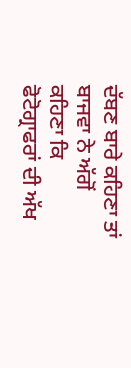ਦੱਬਣ ਬਾਰੇ ਕਹਿਣਾ ਤਾਂ ਬਾਜਵਾ ਨੇ ਅੱਗੋਂ ਕਹਿਣਾ ਕਿ ਫੋਟੋਗ੍ਰਾਫਰਾਂ ਦੀ ਅੱਖ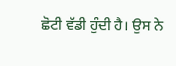ਛੋਟੀ ਵੱਡੀ ਹੁੰਦੀ ਹੈ। ਉਸ ਨੇ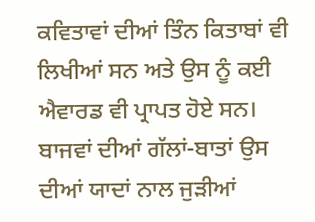ਕਵਿਤਾਵਾਂ ਦੀਆਂ ਤਿੰਨ ਕਿਤਾਬਾਂ ਵੀ ਲਿਖੀਆਂ ਸਨ ਅਤੇ ਉਸ ਨੂੰ ਕਈ ਐਵਾਰਡ ਵੀ ਪ੍ਰਾਪਤ ਹੋਏ ਸਨ। ਬਾਜਵਾਂ ਦੀਆਂ ਗੱਲਾਂ-ਬਾਤਾਂ ਉਸ ਦੀਆਂ ਯਾਦਾਂ ਨਾਲ ਜੁੜੀਆਂ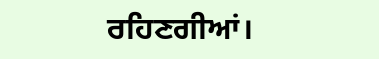ਰਹਿਣਗੀਆਂ।